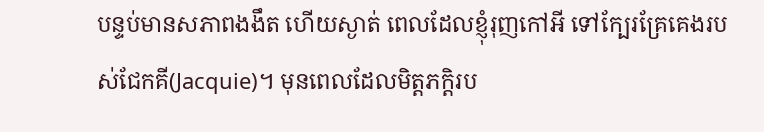បន្ទប់មានសភាពងងឹត ហើយស្ងាត់ ពេលដែលខ្ញុំរុញកៅអី ទៅក្បែរគ្រែគេងរបស់ជែកគី(Jacquie)។ មុនពេលដែលមិត្តភក្តិរប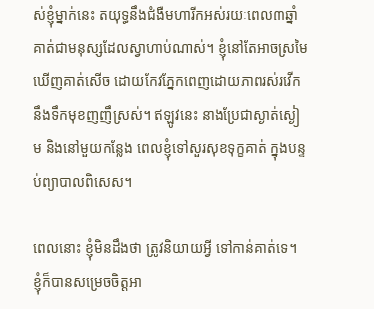ស់ខ្ញុំម្នាក់នេះ តយុទ្ធនឹងជំងឺមហារីកអស់រយៈពេល៣ឆ្នាំ គាត់ជាមនុស្សដែលស្វាហាប់ណាស់។ ខ្ញុំនៅតែអាចស្រមៃឃើញគាត់សើច ដោយកែវភ្នែកពេញដោយភាពរស់រវើក នឹងទឹកមុខញញឹស្រស់។ ឥឡូវនេះ នាងប្រែជាស្ងាត់ស្ងៀម និងនៅមួយកន្លែង ពេលខ្ញុំទៅសួរសុខទុក្ខគាត់ ក្នុងបន្ទប់ព្យាបាលពិសេស។

ពេលនោះ ខ្ញុំមិនដឹងថា ត្រូវនិយាយអ្វី ទៅកាន់គាត់ទេ។ ខ្ញុំក៏បានសម្រេចចិត្តអា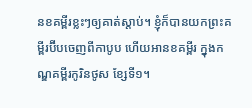នខគម្ពីរខ្លះៗឲ្យគាត់ស្តាប់។ ខ្ញុំក៏បានយកព្រះគម្ពីរប៊ីបចេញពីកាបូប ហើយអានខគម្ពីរ ក្នុងកណ្ឌគម្ពីរកូរិនថូស ខ្សែទី១។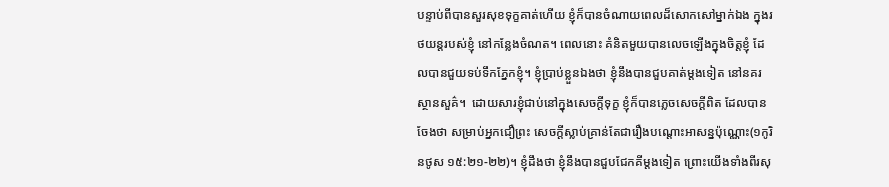បន្ទាប់ពីបានសួរសុខទុក្ខគាត់ហើយ ខ្ញុំក៏បានចំណាយពេលដ៏សោកសៅម្នាក់ឯង ក្នុងរថយន្តរបស់ខ្ញុំ នៅកន្លែងចំណត។ ពេលនោះ គំនិតមួយបានលេចឡើងក្នុងចិត្តខ្ញុំ ដែលបានជួយទប់ទឹកភ្នែកខ្ញុំ។ ខ្ញុំប្រាប់ខ្លួនឯងថា ខ្ញុំនឹងបានជួបគាត់ម្តងទៀត នៅនគរស្ថានសួគ៌។  ដោយសារខ្ញុំជាប់នៅក្នុងសេចក្តីទុក្ខ ខ្ញុំក៏បានភ្លេចសេចក្តីពិត ដែលបានចែងថា សម្រាប់អ្នកជឿព្រះ សេចក្តីស្លាប់គ្រាន់តែជារឿងបណ្តោះអាសន្នប៉ុណ្ណោះ(១កូរិនថូស ១៥:២១-២២)។ ខ្ញុំដឹងថា ខ្ញុំនឹងបានជួបជែកគីម្តងទៀត ព្រោះយើងទាំងពីរសុ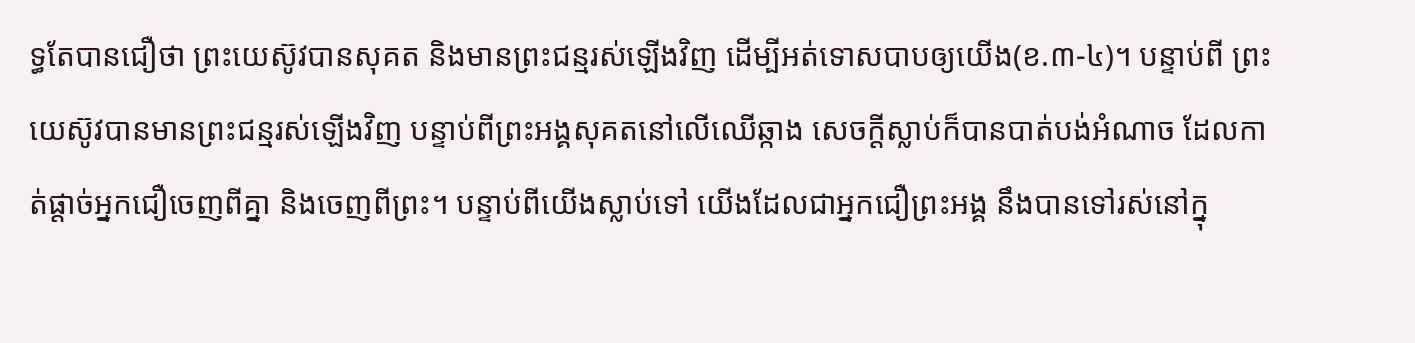ទ្ធតែបានជឿថា ព្រះយេស៊ូវបានសុគត និងមានព្រះជន្មរស់ឡើងវិញ ដើម្បីអត់ទោសបាបឲ្យយើង(ខ.៣-៤)។ បន្ទាប់ពី ព្រះយេស៊ូវបានមានព្រះជន្មរស់ឡើងវិញ បន្ទាប់ពីព្រះអង្គសុគតនៅលើឈើឆ្កាង សេចក្តីស្លាប់ក៏បានបាត់បង់អំណាច ដែលកាត់ផ្តាច់អ្នកជឿចេញពីគ្នា និងចេញពីព្រះ។ បន្ទាប់ពីយើងស្លាប់ទៅ យើងដែលជាអ្នកជឿព្រះអង្គ នឹងបានទៅរស់នៅក្នុ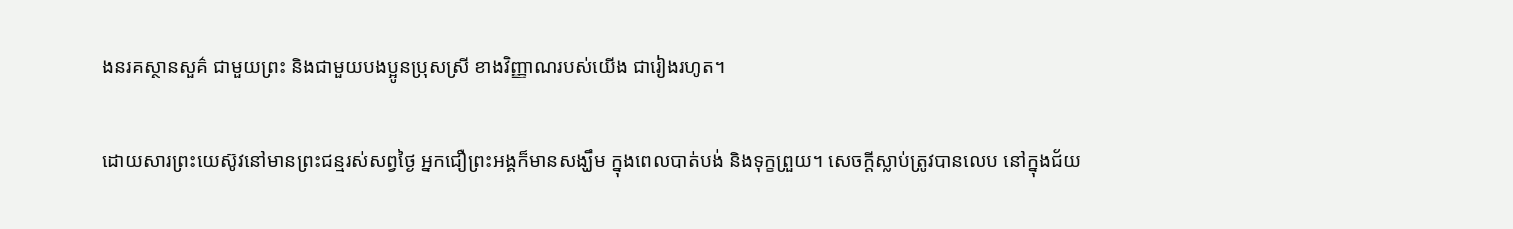ងនរគស្ថានសួគ៌ ជាមួយព្រះ និងជាមួយបងប្អូនប្រុសស្រី ខាងវិញ្ញាណរបស់យើង ជារៀងរហូត។

ដោយសារព្រះយេស៊ូវនៅមានព្រះជន្មរស់សព្វថ្ងៃ អ្នកជឿព្រះអង្គក៏មានសង្ឃឹម ក្នុងពេលបាត់បង់ និងទុក្ខព្រួយ។ សេចក្តីស្លាប់ត្រូវបានលេប នៅក្នុងជ័យ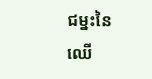ជម្នះនៃឈើ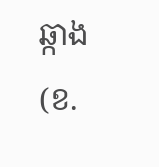ឆ្កាង(ខ.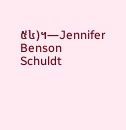៥៤)។—Jennifer Benson Schuldt